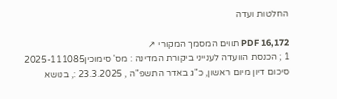החלטות ועדה

PDF 16,172 תווים המסמך המקורי ↗
1 ; הכנסת הוועדה לענייני ביקורת המדינה : מס' סימוכין2025-111085 סיכום דיון מיום ראשון, כ"ג באדר התשפ"ה , 23.3.2025 :, בנושא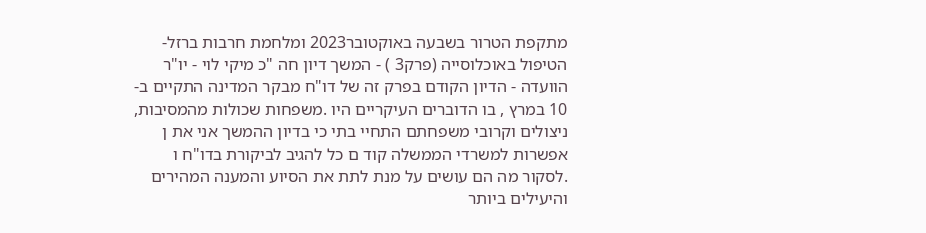מתקפת הטרור בשבעה באוקטובר2023 ומלחמת חרבות ברזל- הטיפול באוכלוסייה (פרק3 ) - המשך דיון חה "כ מיקי לוי - יו"ר הוועדה - הדיון הקודם בפרק זה של דו"ח מבקר המדינה התקיים ב- 10 במרץ , בו הדוברים העיקריים היו .משפחות שכולות מהמסיבות, ניצולים וקרובי משפחתם התחיי בתי כי בדיון ההמשך אני את ן אפשרות למשרדי הממשלה קוד ם כל להגיב לביקורת בדו"ח ו .לסקור מה הם עושים על מנת לתת את הסיוע והמענה המהירים והיעילים ביותר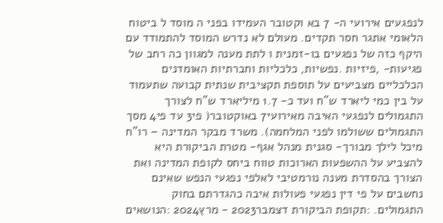לנפגעים אירועי ה- 7 בא וקטובר העמידו בפני ה מוסד ל ביטוח הלאומי אתגר חסר תקדים. מעולם לא נדרש המוסד להתמודד עם היקף כזה של נפגעים בו-זמנית ו לתת מענה למגוון כה רחב של פגיעות- ,פיזיות .נפשיות, כלכליות וחברתיות האומדנים הכלכליים מצביעים על תוספת תקציבית שנתית קבועה שתעמוד על בין כמי ליארד ש"ח ועד כ- 1.7 מיליארד ש"ח לצורך התגמולים לנפגעי האיבה מאירועי7 באוקטובר( פי3 עד פי4 מסך התגמולים ששולמו לפני המלחמה). משרד מבקר המדינה – רו"ח מיכל לילך מבורך- סגנית מנהל אגף- מטרת הביקורת היא להצביע על ההשפעות הארוכות טווח ביחס לקופת המדינה ואת הצורך בהסדרת מענה נורמטיבי לאלפי נפגעי הנפש שאינם נחשבים על פי דין נפגעי פעולות איבה כהגדרתם בחוק התגמולים. :תקופת הביקורת דצמבר2023 - מרץ2024 :הנושאים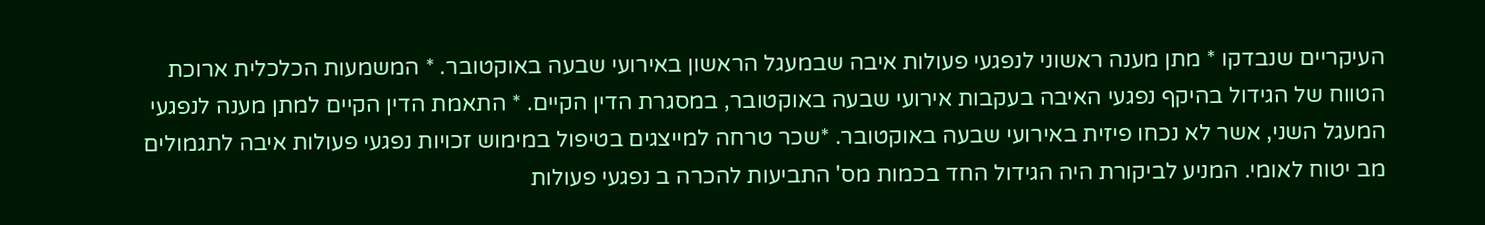העיקריים שנבדקו * מתן מענה ראשוני לנפגעי פעולות איבה שבמעגל הראשון באירועי שבעה באוקטובר. * המשמעות הכלכלית ארוכת הטווח של הגידול בהיקף נפגעי האיבה בעקבות אירועי שבעה באוקטובר, במסגרת הדין הקיים. * התאמת הדין הקיים למתן מענה לנפגעי המעגל השני, אשר לא נכחו פיזית באירועי שבעה באוקטובר. *שכר טרחה למייצגים בטיפול במימוש זכויות נפגעי פעולות איבה לתגמולים מב יטוח לאומי. המניע לביקורת היה הגידול החד בכמות מס' התביעות להכרה ב נפגעי פעולות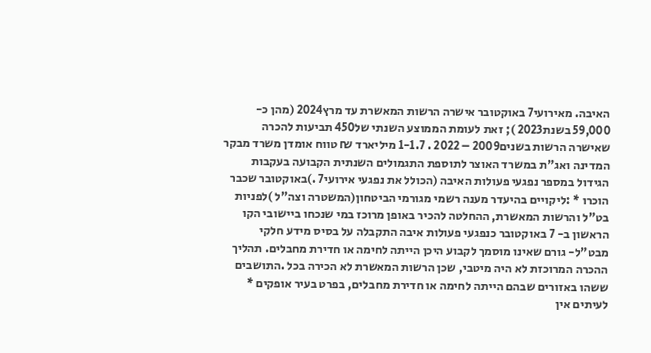האיבה. מאירועי7 באוקטובר אישרה הרשות המאשרת עד מרץ2024 (מהן כ- 59,000 בשנת2023 ); זאת לעומת הממוצע השנתי של450 תביעות להכרה שאישרה הרשות בשנים2009 – 2022 . 1-1.7 מיליארד ₪ טווח אומדן משרד מבקר המדינה ואג"ת במשרד האוצר לתוספת התגמולים השנתית הקבועה בעקבות הגידול במספר נפגעי פעולות האיבה (הכולל את נפגעי אירועי7 .)באוקטובר שכבר הוכרו * :ליקויים בהיעדר מענה רשמי מגורמי הביטחון(המשטרה וצה"ל )לפניות בט"ל והרשות המאשרת, ההחלטה להכיר באופן מרוכז במי שנכחו ביישובי הקו הראשון ב- 7 באוקטובר כנפגעי פעולות איבה התקבלה על בסיס מידע חלקי מבט"ל- גורם שאינו מוסמך לקבוע היכן הייתה לחימה או חדירת מחבלים. תהליך ההכרה המרוכזת לא היה מיטבי, שכן הרשות המאשרת לא הכירה בכל .התושבים ששהו באזורים שבהם הייתה לחימה או חדירת מחבלים, בפרט בעיר אופקים * לעיתים אין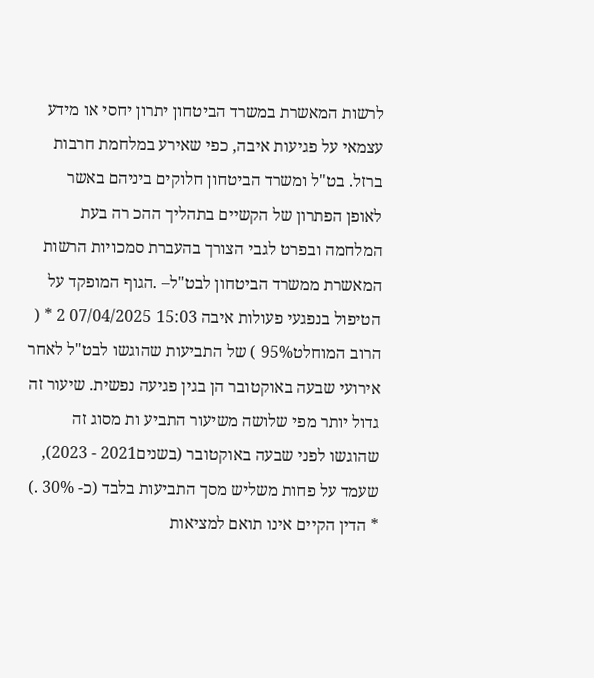לרשות המאשרת במשרד הביטחון יתרון יחסי או מידע עצמאי על פגיעות איבה, כפי שאירע במלחמת חרבות ברזל. בט"ל ומשרד הביטחון חלוקים ביניהם באשר לאופן הפתרון של הקשיים בתהליך ההכ רה בעת המלחמה ובפרט לגבי הצורך בהעברת סמכויות הרשות המאשרת ממשרד הביטחון לבט"ל– .הגוף המופקד על הטיפול בנפגעי פעולות איבה 15:03 07/04/2025 2 * ( הרוב המוחלט95% ) של התביעות שהוגשו לבט"ל לאחר אירועי שבעה באוקטובר הן בגין פגיעה נפשית. שיעור זה גדול יותר מפי שלושה משיעור התביע ות מסוג זה שהוגשו לפני שבעה באוקטובר (בשנים2021 - 2023), שעמד על פחות משליש מסך התביעות בלבד (כ- 30% .) * הדין הקיים אינו תואם למציאות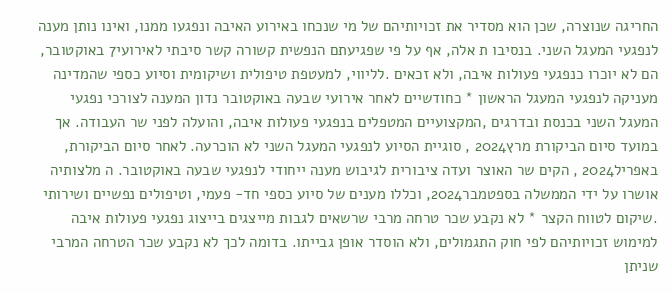החריגה שנוצרה, שכן הוא מסדיר את זכויותיהם של מי שנכחו באירוע האיבה ונפגעו ממנו, ואינו נותן מענה לנפגעי המעגל השני. בנסיבו ת אלה, אף על פי שפגיעתם הנפשית קשורה קשר סיבתי לאירועי7 באוקטובר, הם לא יוכרו כנפגעי פעולות איבה, ולא זכאים .לליווי, למעטפת טיפולית ושיקומית וסיוע כספי שהמדינה מעניקה לנפגעי המעגל הראשון * כחודשיים לאחר אירועי שבעה באוקטובר נדון המענה לצורכי נפגעי המעגל השני בכנסת ובדרגים ,המקצועיים המטפלים בנפגעי פעולות איבה, והועלה לפני שר העבודה. אך במועד סיום הביקורת מרץ2024 , סוגיית הסיוע לנפגעי המעגל השני לא הוכרעה. לאחר סיום הביקורת, באפריל2024 , הקים שר האוצר ועדה ציבורית לגיבוש מענה ייחודי לנפגעי שבעה באוקטובר. ה מלצותיה אושרו על ידי הממשלה בספטמבר2024, וכללו מענים של סיוע כספי חד- פעמי, וטיפולים נפשיים ושירותי .שיקום לטווח הקצר * לא נקבע שכר טרחה מרבי שרשאים לגבות מייצגים בייצוג נפגעי פעולות איבה למימוש זכויותיהם לפי חוק התגמולים, ולא הוסדר אופן גבייתו. בדומה לכך לא נקבע שכר הטרחה המרבי שניתן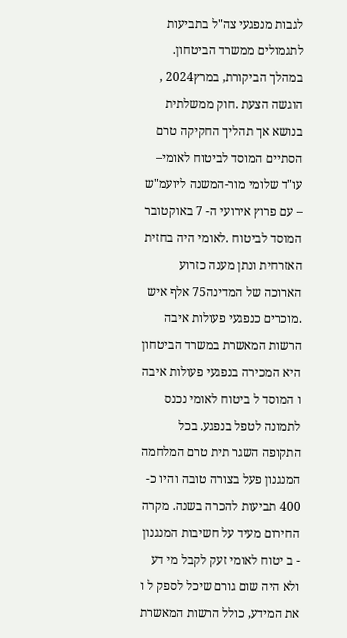לגבות מנפגעי צה"ל בתביעות לתגמולים ממשרד הביטחון. במהלך הביקורת, במרץ2024 , הוגשה הצעת .חוק ממשלתית בנושא אך תהליך החקיקה טרם הסתיים המוסד לביטוח לאומי– עו"ד שלומי מור-המשנה ליועמ"ש – עם פרוץ אירועי ה- 7 באוקטובר המוסד לביטוח .לאומי היה בחזית האזרחית ונתן מענה כזרוע הארוכה של המדינה75 אלף איש .מוכרים כנפגעי פעולות איבה הרשות המאשרת במשרד הביטחון היא המכירה בנפגעי פעולות איבה ו המוסד ל ביטוח לאומי נכנס לתמונה לטפל בנפגע. בכל התקופה השגר תית טרם המלחמה המנגנון פעל בצורה טובה והיו כ- 400 תביעות להכרה בשנה. מקרה החירום מעיד על חשיבות המנגנון - ב יטוח לאומי זעק לקבל מי דע ולא היה שום גורם שיכל לספק ל ו את המידע, כולל הרשות המאשרת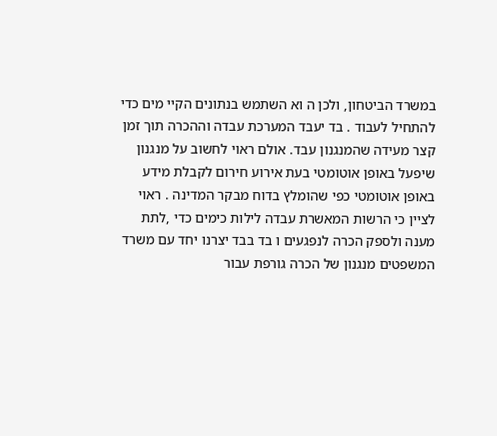במשרד הביטחון, ולכן ה וא השתמש בנתונים הקיי מים כדי להתחיל לעבוד . בד יעבד המערכת עבדה וההכרה תוך זמן קצר מעידה שהמנגנון עבד. אולם ראוי לחשוב על מנגנון שיפעל באופן אוטומטי בעת אירוע חירום לקבלת מידע באופן אוטומטי כפי שהומלץ בדוח מבקר המדינה . ראוי לציין כי הרשות המאשרת עבדה לילות כימים כדי ,לתת מענה ולספק הכרה לנפגעים ו בד בבד יצרנו יחד עם משרד המשפטים מנגנון של הכרה גורפת עבור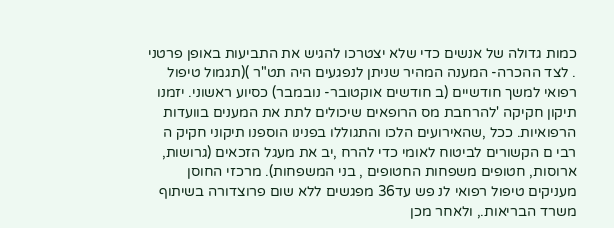כמות גדולה של אנשים כדי שלא יצטרכו להגיש את התביעות באופן פרטני . לצד ההכרה- המענה המהיר שניתן לנפגעים היה תט"ר )(תגמול טיפול רפואי למשך חודשיים (ב חודשים אוקטובר- נובמבר) כסיוע ראשוני. יזמנו תיקון חקיקה 'להרחבת מס הרופאים שיכולים לתת את המענים בוועדות הרפואיות. ככל ,שהאירועים הלכו והתגוללו בפנינו הוספנו תיקוני חקיק ה רבי ם הקשורים לביטוח לאומי כדי להרח ,יב את מעגל הזכאים (גרושות, ארוסות, חטופים משפחות החטופים , בני המשפחות). מרכזי החוסן מעניקים טיפול רפואי לנ פש עד36 מפגשים ללא שום פרוצדורה בשיתוף משרד הבריאות., ולאחר מכן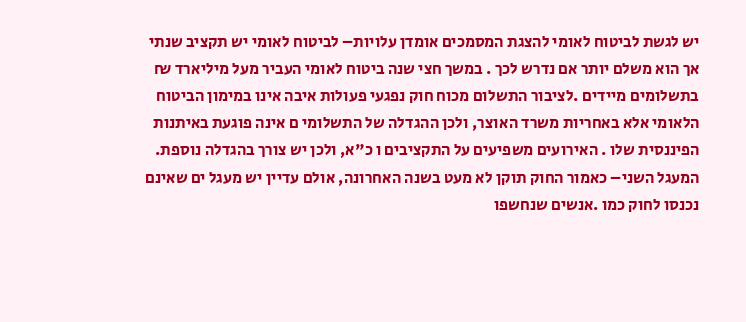יש לגשת לביטוח לאומי להצגת המסמכים אומדן עלויות– לביטוח לאומי יש תקציב שנתי אך הוא משלם יותר אם נדרש לכך . במשך חצי שנה ביטוח לאומי העביר מעל מיליארד ₪ בתשלומים מיידים .לציבור התשלום מכוח חוק נפגעי פעולות איבה אינו במימון הביטוח הלאומי אלא באחריות משרד האוצר, ולכן ההגדלה של התשלומי ם אינה פוגעת באיתנות הפיננסית שלו . האירועים משפיעים על התקציבים ו כ"א, ולכן יש צורך בהגדלה נוספת. המעגל השני– כאמור החוק תוקן לא מעט בשנה האחרונה, אולם עדיין יש מעגל ים שאינם נכנסו לחוק כמו .אנשים שנחשפו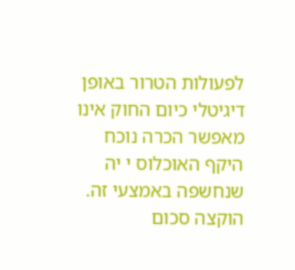לפעולות הטרור באופן דיגיטלי כיום החוק אינו מאפשר הכרה נוכח היקף האוכלוס י יה שנחשפה באמצעי זה. הוקצה סכום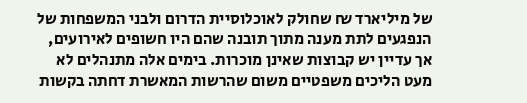של מיליארד ₪ שחולק לאוכלוסיית הדרום ולבני המשפחות של הנפגעים לתת מענה מתוך תובנה שהם היו חשופים לאירועים, אך עדיין יש קבוצות שאינן מוכרות. בימים אלה מתנהלים לא מעט הליכים משפטיים משום שהרשות המאשרת דחתה בקשות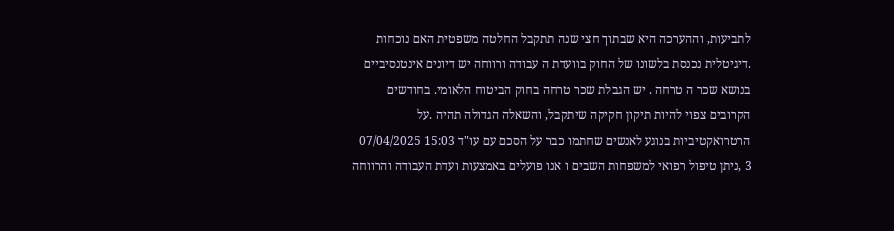לתביעות, וההערכה היא שבתוך חצי שנה תתקבל החלטה משפטית האם נוכחות .דיגיטלית נכנסת בלשונו של החוק בוועדת ה עבודה ורווחה יש דיונים אינטנסיביים בנושא שכר ה טרחה . יש הגבלת שכר טרחה בחוק הביטוח הלאומי. בחודשים הקרובים צפוי להיות תיקון חקיקה שיתקבל, והשאלה הגדולה תהיה .על הרטרואקטיביות בנוגע לאנשים שחתמו כבר על הסכם עם עו"ד 15:03 07/04/2025 3 ,ניתן טיפול רפואי למשפחות השבים ו אנו פועלים באמצעות ועדת העבודה והרווחה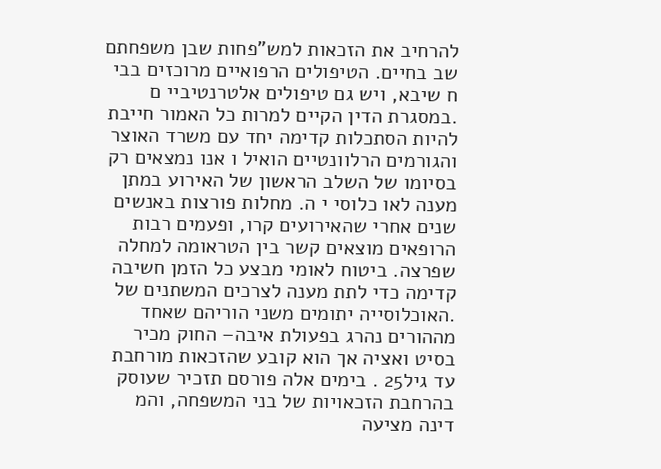להרחיב את הזכאות למש"פחות שבן משפחתם שב בחיים. הטיפולים הרפואיים מרוכזים בבי ח שיבא, ויש גם טיפולים אלטרנטיביי ם .במסגרת הדין הקיים למרות כל האמור חייבת להיות הסתכלות קדימה יחד עם משרד האוצר והגורמים הרלוונטיים הואיל ו אנו נמצאים רק בסיומו של השלב הראשון של האירוע במתן מענה לאו כלוסי י ה. מחלות פורצות באנשים שנים אחרי שהאירועים קרו, ופעמים רבות הרופאים מוצאים קשר בין הטראומה למחלה שפרצה. ביטוח לאומי מבצע כל הזמן חשיבה קדימה כדי לתת מענה לצרכים המשתנים של .האוכלוסייה יתומים משני הוריהם שאחד מההורים נהרג בפעולת איבה– החוק מכיר בסיט ואציה אך הוא קובע שהזכאות מורחבת עד גיל25 . בימים אלה פורסם תזכיר שעוסק בהרחבת הזכאויות של בני המשפחה, והמ דינה מציעה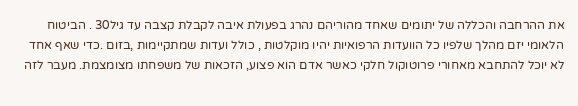את ההרחבה והכללה של יתומים שאחד מהוריהם נהרג בפעולת איבה לקבלת קצבה עד גיל30 . הביטוח הלאומי יזם מהלך שלפיו כל הוועדות הרפואיות יהיו מוקלטות , כולל ועדות שמתקיימות ,בזום .כדי שאף אחד לא יוכל להתחבא מאחורי פרוטוקול חלקי כאשר אדם הוא פצוע, הזכאות של משפחתו מצומצמת. מעבר לזה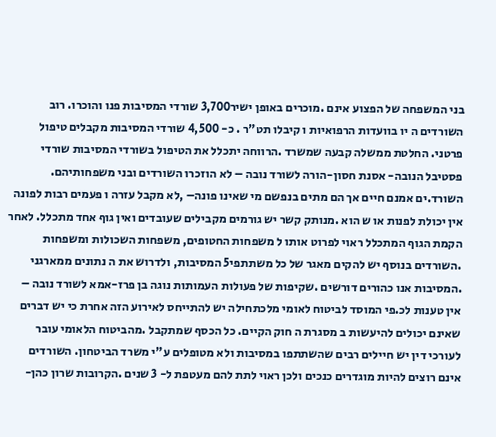בני המשפחה של הפצוע אינם .מוכרים באופן ישיר3,700 שורדי המסיבות פנו והוכרו. רוב השורדים ה יו בוועדות הרפואיות ו קיבלו תט"ר . כ- 4,500 שורדי המסיבות מקבלים טיפול פרטני. החלטת ממשלה קבעה שמשרד .הרווחה יתכלל את הטיפול בשורדי המסיבות שורדי פסטיבל הנובה- אסנת חסון-הורה לשורד נובה – לא הוזכרו השורדים ובני משפחותיהם. השורד.ים אמנם חיים אך הם מתים בנפשם מי שאינו פונה– ,לא מקבל עזרה ו פעמים רבות לפונה אין יכולת לפנות או ש הוא .מנותק קשר יש גורמים מקבילים שעובדים ואין גוף אחד מתכלל. לאחר הקמת הגוף המתכלל ראוי לפרוט אותו ל משפחות החטופים, משפחות השכולות ומשפחות .השורדים בנוסף יש להקים מאגר של כל משתתפי5 המסיבות, ולדרוש את ה נתונים ממארגני .המסיבות אנו כהורים דורשים .שקיפות של פעולות העמותות נוגה בן פרז-אמא לשורד נובה – אין טענות לכ.פי המוסד לביטוח לאומי מלכתחילה יש להתייחס לאירוע הזה אחרת כי יש דברים שאינם יכולים להיעשות ב מסגרת ה חוק הקיים. כל הכסף שמתקבל .מהביטוח הלאומי עובר לעורכי דין יש חיילים רבים שהשתתפו במסיבות ולא מטופלים ע"י משרד הביטחון. השורדים אינם רוצים להיות מוגדרים כנכים ולכן ראוי לתת להם מעטפת ל- 3 שנים .הקרובות שרון כהן-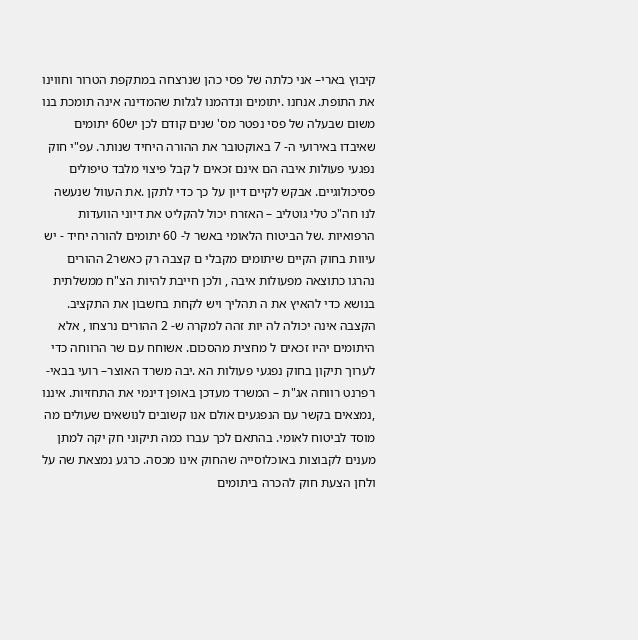קיבוץ בארי– אני כלתה של פסי כהן שנרצחה במתקפת הטרור וחווינו את התופת. אנחנו .יתומים ונדהמנו לגלות שהמדינה אינה תומכת בנו משום שבעלה של פסי נפטר מס' שנים קודם לכן יש60 יתומים שאיבדו באירועי ה- 7 באוקטובר את ההורה היחיד שנותר. עפ"י חוק נפגעי פעולות איבה הם אינם זכאים ל קבל פיצוי מלבד טיפולים פסיכולוגיים. אבקש לקיים דיון על כך כדי לתקן .את העוול שנעשה לנו חה"כ טלי גוטליב – האזרח יכול להקליט את דיוני הוועדות הרפואיות .של הביטוח הלאומי באשר ל- 60 יתומים להורה יחיד - יש עיוות בחוק הקיים שיתומים מקבלי ם קצבה רק כאשר2 ההורים נהרגו כתוצאה מפעולות איבה , ולכן חייבת להיות הצ"ח ממשלתית בנושא כדי להאיץ את ה תהליך ויש לקחת בחשבון את התקציב. הקצבה אינה יכולה לה יות זהה למקרה ש- 2 ההורים נרצחו , אלא היתומים יהיו זכאים ל מחצית מהסכום. אשוחח עם שר הרווחה כדי לערוך תיקון בחוק נפגעי פעולות הא .יבה משרד האוצר– רועי בבאי-רפרנט רווחה אג"ת – המשרד מעדכן באופן דינמי את התחזיות. איננו ,נמצאים בקשר עם הנפגעים אולם אנו קשובים לנושאים שעולים מה מוסד לביטוח לאומי. בהתאם לכך עברו כמה תיקוני חק יקה למתן מענים לקבוצות באוכלוסייה שהחוק אינו מכסה. כרגע נמצאת שה על ולחן הצעת חוק להכרה ביתומים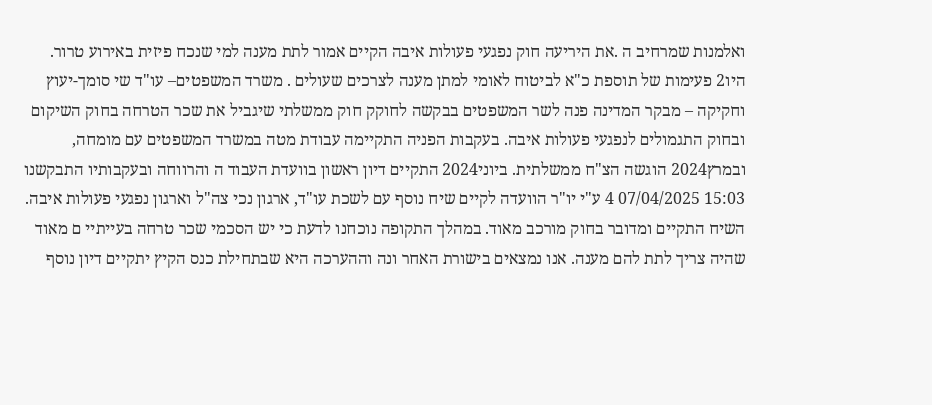ואלמנות שמרחיב ה .את היריעה חוק נפגעי פעולות איבה הקיים אמור לתת מענה למי שנכח פיזית באירוע טרור. היו2 פעימות של תוספת כ"א לביטוח לאומי למתן מענה לצרכים שעולים . משרד המשפטים– עו"ד שי סומך-יעוץ וחקיקה – מבקר המדינה פנה לשר המשפטים בבקשה לחוקק חוק ממשלתי שיגביל את שכר הטרחה בחוק השיקום ובחוק התגמולים לנפגעי פעולות איבה. בעקבות הפניה התקיימה עבודת מטה במשרד המשפטים עם מומחה, ובמרץ2024 הוגשה הצ"ח ממשלתית. ביוני2024 התקיים דיון ראשון בוועדת העבוד ה והרווחה ובעקבותיו התבקשנו 15:03 07/04/2025 4 ע"י יו"ר הוועדה לקיים שיח נוסף עם לשכת עו"ד, ארגון נכי צה"ל וארגון נפגעי פעולות איבה. השיח התקיים ומדובר בחוק מורכב מאוד. במהלך התקופה נוכחנו לדעת כי יש הסכמי שכר טרחה בעייתיי ם מאוד שהיה צריך לתת להם מענה. אנו נמצאים בישורת האחר ונה וההערכה היא שבתחילת כנס הקיץ יתקיים דיון נוסף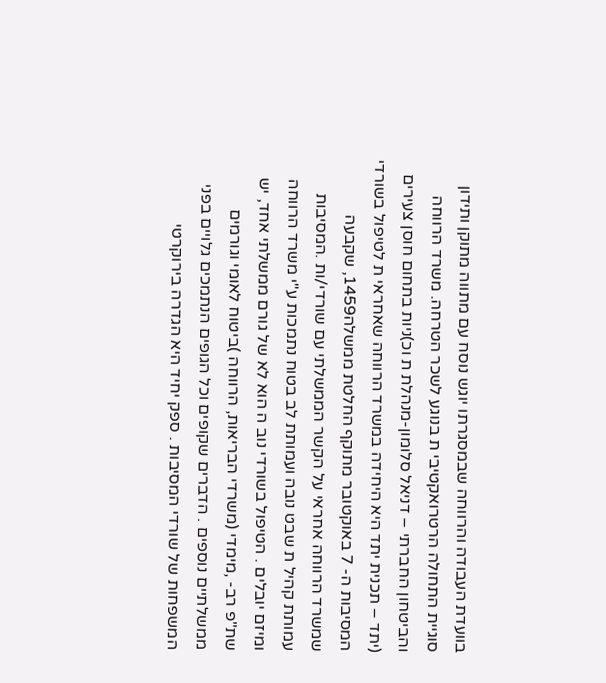בוועדת העבודה והרווחה שבמסגרתו יוגש נוסח עם מתווה מתוקן ותידון סוגיית התחולה הרטרואקטיבי ת בנוגע לשכר הטרחה. משרד הרווחה והביטחון החברתי – דניאל סלומון-מנהלת ת וכ)ניות בתחום חוסן צעירים (יתד – תכנית יתד היא היחידה במשרד הרווחה שאחראי ת לטיפול בשורדי המסיבות ה- 7 באוקטובר מתוקף החלטת ממשלה1459, שקבעה שמשרד הרווחה אחראי על הקשר הממשלתי עם שורדי/ות .המסיבות עמותת קהיל ת שבט נובה ועמותת לב בטוח נתמכות ע"י משרד הרווחה ומיזם יובלים . הטיפול בשורדי נוב ה הוא לא של גורם ממשלתי אחד, יש שת"פ רב- ,מימדי (משרדי הבריאות, הרווחה )ביטוח לאומי וגורמים ממשלתיים נוספים . הדברים שקופים וכל הגופים הנתמכים גלויים בפני המשפחות של שורדי המסיבות . ספק יחיד היא הגדרה בירוקרטי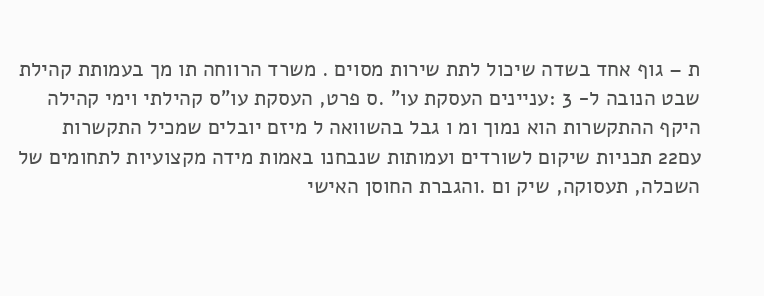ת – גוף אחד בשדה שיכול לתת שירות מסוים . משרד הרווחה תו מך בעמותת קהילת שבט הנובה ל- 3 :עניינים העסקת עו" .ס פרט, העסקת עו"ס קהילתי וימי קהילה היקף ההתקשרות הוא נמוך ומ ו גבל בהשוואה ל מיזם יובלים שמכיל התקשרות עם22 תכניות שיקום לשורדים ועמותות שנבחנו באמות מידה מקצועיות לתחומים של השכלה, תעסוקה, שיק ום .והגברת החוסן האישי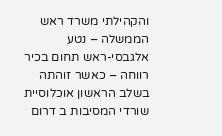והקהילתי משרד ראש הממשלה – נטע אלגבסי-ראש תחום בכיר רווחה – כאשר זוהתה בשלב הראשון אוכלוסיית שורדי המסיבות ב דרום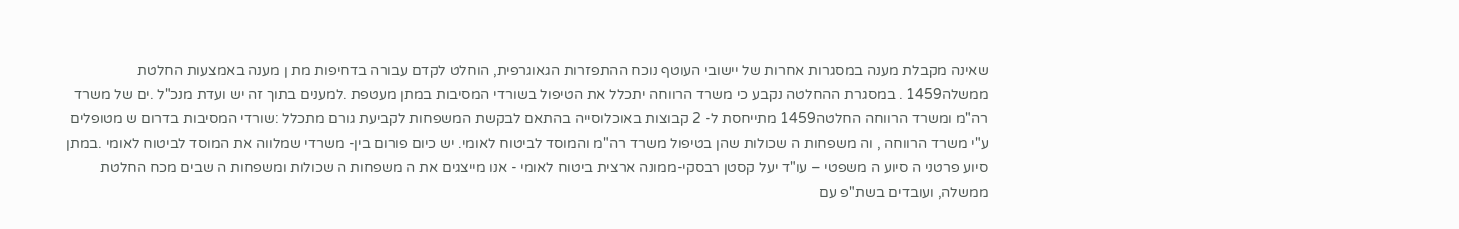שאינה מקבלת מענה במסגרות אחרות של יישובי העוטף נוכח ההתפזרות הגאוגרפית, הוחלט לקדם עבורה בדחיפות מת ן מענה באמצעות החלטת ממשלה1459 . במסגרת ההחלטה נקבע כי משרד הרווחה יתכלל את הטיפול בשורדי המסיבות במתן מעטפת .למענים בתוך זה יש ועדת מנכ"ל .ים של משרד רה"מ ומשרד הרווחה החלטה1459 מתייחסת ל- 2 קבוצות באוכלוסייה בהתאם לבקשת המשפחות לקביעת גורם מתכלל :שורדי המסיבות בדרום ש מטופלים ע"י משרד הרווחה , וה משפחות ה שכולות שהן בטיפול משרד רה"מ והמוסד לביטוח לאומי. יש כיום פורום בין- משרדי שמלווה את המוסד לביטוח לאומי .במתן סיוע פרטני ה סיוע ה משפטי – עו"ד יעל קסטן רבסקי-ממונה ארצית ביטוח לאומי - אנו מייצגים את ה משפחות ה שכולות ומשפחות ה שבים מכח החלטת ממשלה, ועובדים בשת"פ עם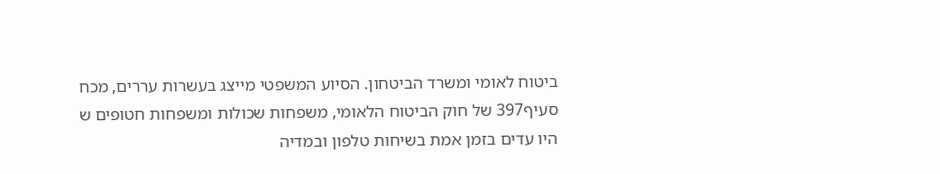ביטוח לאומי ומשרד הביטחון. הסיוע המשפטי מייצג בעשרות עררים, מכח סעיף397 של חוק הביטוח הלאומי, משפחות שכולות ומשפחות חטופים ש היו עדים בזמן אמת בשיחות טלפון ובמדיה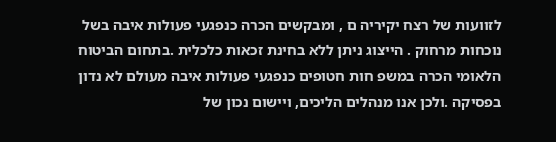לזוועות של רצח יקיריה ם , ומבקשים הכרה כנפגעי פעולות איבה בשל נוכחות מרחוק . הייצוג ניתן ללא בחינת זכאות כלכלית .בתחום הביטוח הלאומי הכרה במשפ חות חטופים כנפגעי פעולות איבה מעולם לא נדון בפסיקה .ולכן אנו מנהלים הליכים, ויישום נכון של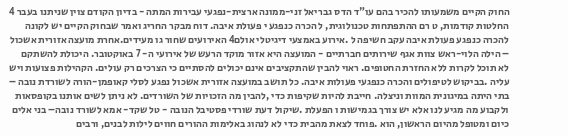החוק הקיים משמעותו להכיר בהם עו"ד הדס גבריאל זני-ממונה ארצית-נפגעי עבירות המתה - בדיון הקודם צוין שניתנו בעבר 4 החלטות קודמות, ט רם ההתפתחות טכנולוגית, ל הכרה כנפגע י פעולת איבה. דוח מבקר החריג ואמר שבחוק הקיים יש לקונה להכרה כנפגע פעולת איבה עקב חשיפה ל .אירוע באמצעי דיגיטלי אולם4 האירועים שחור גו מעידים.אחרת מועצה אזורית אשכול – הילה הלוי-ראש צוות אגף שירותים חברתיים - המועצה היא אזור מוקד הרעש של אירועי ה- 7 באוקטובר. היכולת להשתקם לא תוכל לקרות ללא החזרת החטופים. ראוי להבין שהתקציבים אינם יכולים להסתיים כי הצרכים רק עולים. הקהילות פצועות ויש עליה .בביקוש לטיפולים והכרה כנפגעי פעולות איבה. כל תושב במועצה אזורית אשכול נפגע לסלי קאופמן-הורה לשורדת נובה – בתי היתה במיגונית המוות וניצלה. חייבת להיות שקיפות כדי ,להבין מה הזכויות של השורדים. לא ניתן לשים אותנו בקופסאות ולקבוע מה מגיע לנו אלא יש צורך בגמישות ו הפעלת .שיקול דעת שורדי פסטיבל הנובה - טל שקד- אמא לשורד נובה– בני אלים כיום ומטופל מהיום הראשון, הוא .פוחד לצאת מהבית כדי לא לנהוג באלימות ההורים חווים לילות לבנים, ורבים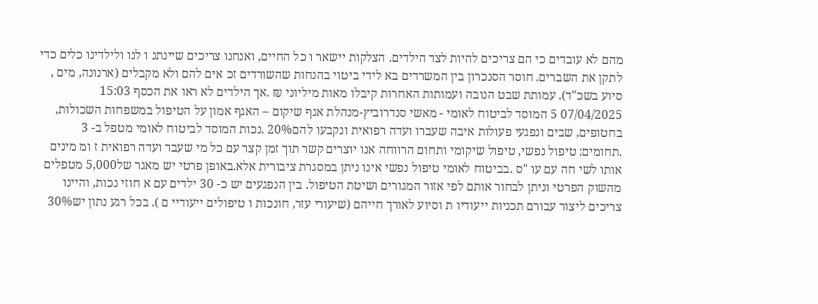מהם לא עובדים כי הם צריכים להיות לצד הילדים. הצלקות יישאר ו כל החיים, ואנחנו צריכים שיינתנ ו לנו ולילדינו כלים כדי לתקן את השברים. חוסר הסנכרון בין המשרדים בא לידי ביטוי בהנחות שהשורדים זכ אים להם ולא מקבלים (ארנונה, מים , סיוע בשכ"ד). עמותת שבט הנובה ועמותות האחרות קיבלו מאות מיליוני ₪ .אך הילדים לא ראו את הכסף 15:03 07/04/2025 5 המוסד לביטוח לאומי - מאשי סנדרוביץ-מנהלת אגף שיקום – האגף אמון על הטיפול במשפחות השכולות, בחטופים, שבים ונפגעי פעולות איבה שעברו ועדה רפואית ונקבעו להם20% .נכות המוסד לביטוח לאומי מטפל ב- 3 .תחומים: טיפול נפשי, טיפול שיקומי ותחום הרווחה אנו יוצרים קשר תוך זמן קצר עם כל מי שעבר ועדה רפואית ז ומ מינים אותו לשי חה עם עו "ס .בביטוח לאומי טיפול נפשי אינו ניתן במסגרת ציבורית אלא.באופן פרטי יש מאגר של5,000 מטפלים מהשוק הפרטי וניתן לבחור אותם לפי אזור המגורים ושיטת הטיפול. בין הנפגעים יש כ- 30 ילדים עם א חוזי נכות, והיינו צריכים ליצור עבורם תכניות ייעודיו ת וסיוע לאורך חייהם (שיעורי עזר, חונכות ו טיפולים ייעודיי ם ). בכל רגע נתון יש30%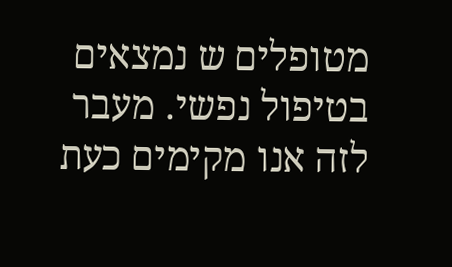מטופלים ש נמצאים בטיפול נפשי. מעבר לזה אנו מקימים כעת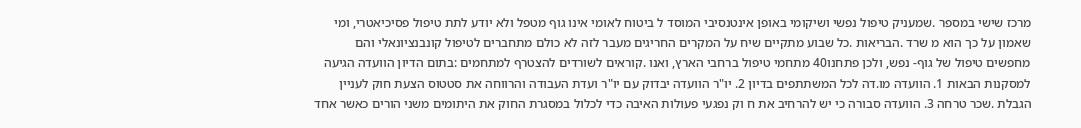מרכז שישי במספר .שמעניק טיפול נפשי ושיקומי באופן אינטנסיבי המוסד ל ביטוח לאומי אינו גוף מטפל ולא יודע לתת טיפול פסיכיאטרי, ומי שאמון על כך הוא מ שרד .הבריאות .כל שבוע מתקיים שיח על המקרים החריגים מעבר לזה לא כולם מתחברים לטיפול קונבנציונאלי והם מחפשים טיפול של גוף- נפש, ולכן פתחנו40 מתחמי טיפול ברחבי הארץ, ואנו .קוראים לשורדים להצטרף למתחמים :בתום הדיון הוועדה הגיעה למסקנות הבאות 1. הוועדה מו.דה לכל המשתתפים בדיון 2. יו"ר הוועדה יבדוק עם יו"ר ועדת העבודה והרווחה את סטטוס הצעת חוק לעניין הגבלת .שכר טרחה 3. הוועדה סבורה כי יש להרחיב את ח וק נפגעי פעולות האיבה כדי לכלול במסגרת החוק את היתומים משני הורים כאשר אחד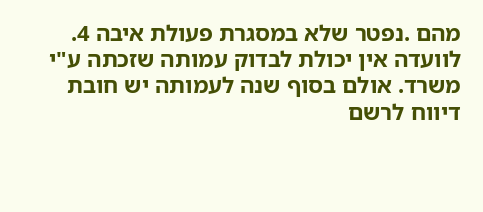מהם .נפטר שלא במסגרת פעולת איבה 4. לוועדה אין יכולת לבדוק עמותה שזכתה ע"י משרד. אולם בסוף שנה לעמותה יש חובת דיווח לרשם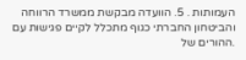העמותות . 5. הוועדה מבקשת ממשרד הרווחה והביטחון החברתי כגוף מתכלל לקיים פגישות עם .ההורים של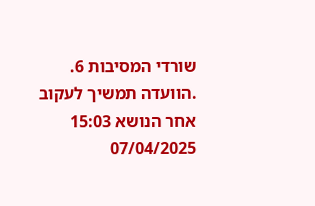שורדי המסיבות 6. .הוועדה תמשיך לעקוב אחר הנושא 15:03 07/04/2025